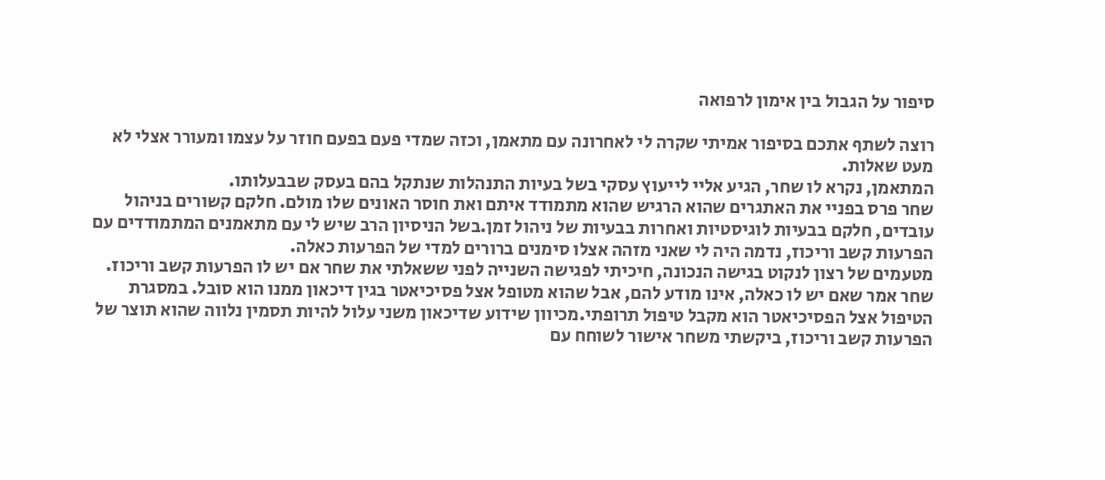סיפור על הגבול בין אימון לרפואה

רוצה לשתף אתכם בסיפור אמיתי שקרה לי לאחרונה עם מתאמן, וכזה שמדי פעם בפעם חוזר על עצמו ומעורר אצלי לא מעט שאלות.
המתאמן, נקרא לו שחר, הגיע אליי לייעוץ עסקי בשל בעיות התנהלות שנתקל בהם בעסק שבבעלותו.
שחר פרס בפניי את האתגרים שהוא הרגיש שהוא מתמודד איתם ואת חוסר האונים שלו מולם. חלקם קשורים בניהול עובדים, חלקם בבעיות לוגיסטיות ואחרות בבעיות של ניהול זמן.בשל הניסיון הרב שיש לי עם מתאמנים המתמודדים עם הפרעות קשב וריכוז, נדמה היה לי שאני מזהה אצלו סימנים ברורים למדי של הפרעות כאלה.
מטעמים של רצון לנקוט בגישה הנכונה, חיכיתי לפגישה השנייה לפני ששאלתי את שחר אם יש לו הפרעות קשב וריכוז.
שחר אמר שאם יש לו כאלה, אינו מודע להם, אבל שהוא מטופל אצל פסיכיאטר בגין דיכאון ממנו הוא סובל. במסגרת הטיפול אצל הפסיכיאטר הוא מקבל טיפול תרופתי.מכיוון שידוע שדיכאון משני עלול להיות תסמין נלווה שהוא תוצר של הפרעות קשב וריכוז, ביקשתי משחר אישור לשוחח עם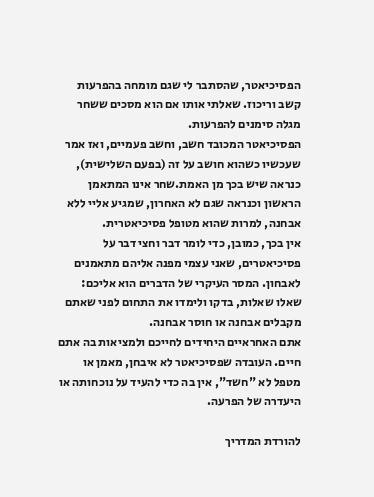הפסיכיאטר, שהסתבר לי שגם מומחה בהפרעות קשב וריכוז. שאלתי אותו אם הוא מסכים ששחר מגלה סימנים להפרעות.
הפסיכיאטר המכובד חשב, וחשב פעמיים, ואז אמר שעכשיו כשהוא חושב על זה (בפעם השלישית), כנראה שיש בכך מן האמת.שחר אינו המתאמן הראשון וכנראה שגם לא האחרון, שמגיע אליי ללא אבחנה, למרות שהוא מטופל פסיכיאטרית.
אין בכך, כמובן, כדי לומר דבר וחצי דבר על פסיכיאטרים, שאני עצמי מפנה אליהם מתאמנים לאבחון. המסר העיקרי של הדברים הוא אליכם:
שאלו שאלות, בדקו ולימדו את התחום לפני שאתם מקבלים אבחנה או חוסר אבחנה.
אתם האחראיים היחידים לחייכם ולמציאות בה אתם חיים. העובדה שפסיכיאטר לא איבחן, מאמן או מטפל לא "חשד", אין בה כדי להעיד על נוכחותה או היעדרה של הפרעה.

להורדת המדריך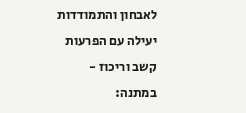לאבחון והתמודדות יעילה עם הפרעות קשב וריכוז - במתנה: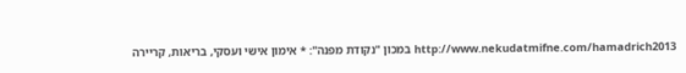http://www.nekudatmifne.com/hamadrich2013 במכון "נקודת מפנה": * אימון אישי ועסקי, בריאות, קריירה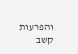והפרעות קשב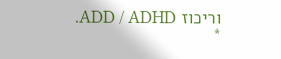וריכוז ADD / ADHD. *